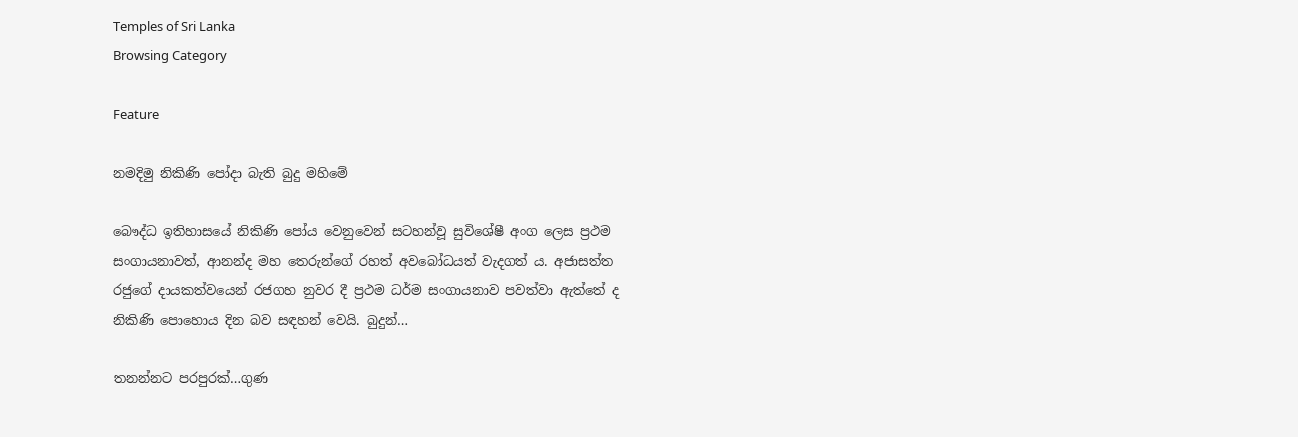Temples of Sri Lanka
Browsing Category

Feature

නමදිමු නිකිණි පෝදා බැති බුදු මහිමේ

බෞද්ධ ඉතිහාසයේ නිකිණි පෝය වෙනුවෙන් සටහන්වූ සුවිශේෂී අංග ලෙස ප්‍රථම සංගායනාවත්, ආනන්ද මහ තෙරුන්ගේ රහත් අවබෝධයත් වැදගත් ය. අජාසත්ත රජුගේ දායකත්වයෙන් රජගහ නුවර දී ප්‍රථම ධර්ම සංගායනාව පවත්වා ඇත්තේ ද නිකිණි පොහොය දින බව සඳහන් වෙයි. බුදුන්…

තනන්නට පරපුරක්…ගුණ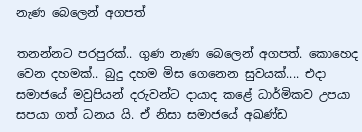නැණ බෙලෙන් අගපත්

තනන්නට පරපුරක්.. ගුණ නැණ බෙලෙන් අගපත්. කොහෙද වෙන දහමක්.. බුදු දහම මිස ගෙනෙන සුවයක්.... එදා සමාජයේ මවුපියන් දරුවන්ට දායාද කළේ ධාර්මිකව උපයා සපයා ගත් ධනය යි. ඒ නිසා සමාජයේ අඛණ්ඩ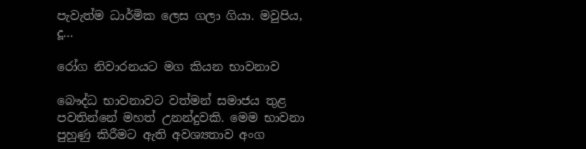පැවැත්ම ධාර්මික ලෙස ගලා ගියා. මවුපිය, දූ…

රෝග නිවාරනයට මග කියන භාවනාව

බෞද්ධ භාවනාවට වත්මන් සමාජය තුළ පවතින්නේ මහත් උනන්දුවකි. මෙම භාවනා පුහුණු කිරීමට ඇති අවශ්‍යතාව අංග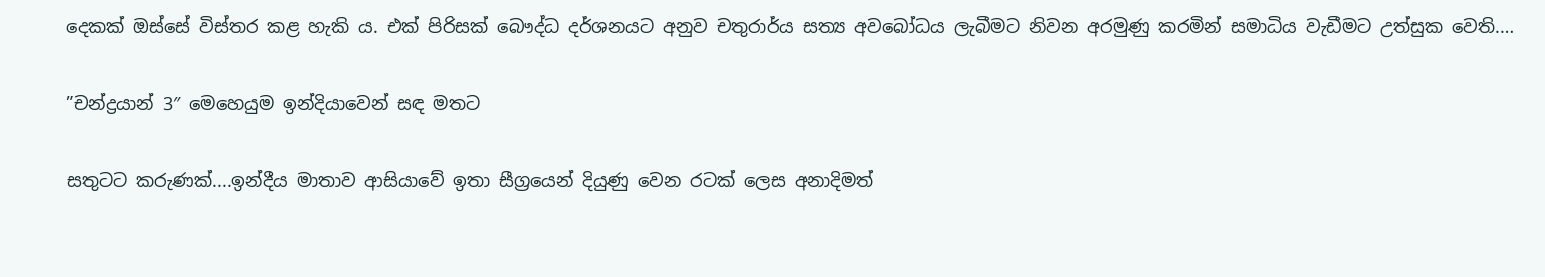දෙකක් ඔස්සේ විස්තර කළ හැකි ය. එක් පිරිසක් බෞද්ධ දර්ශනයට අනුව චතුරාර්ය සත්‍ය අවබෝධය ලැබීමට නිවන අරමුණු කරමින් සමාධිය වැඩීමට උත්සුක වෙති.…

”චන්ද්‍රයාන් 3″ මෙහෙයුම ඉන්දියාවෙන් සඳ මතට

සතුටට කරුණක්....ඉන්දීය මාතාව ආසියාවේ ඉතා සීග්‍රයෙන් දියුණු වෙන රටක් ලෙස අනාදිමත්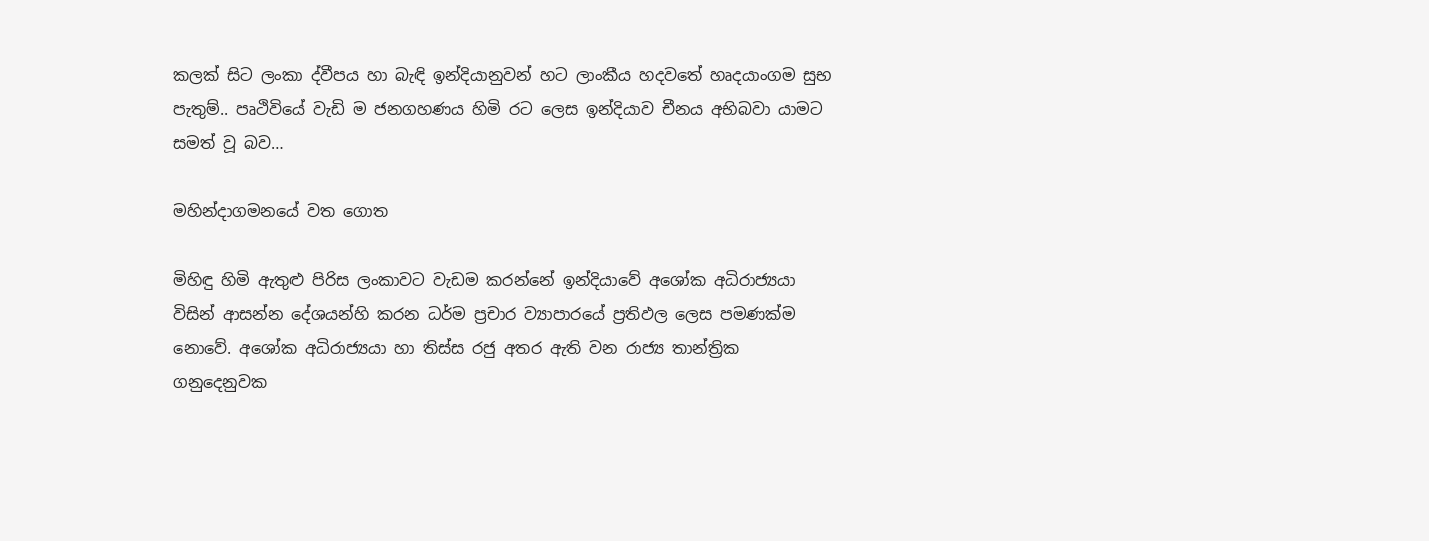කලක් සිට ලංකා ද්වීපය හා බැඳි ඉන්දියානුවන් හට ලාංකීය හදවතේ හෘදයාංගම සුභ පැතුම්.. පෘථිවියේ වැඩි ම ජනගහණය හිමි රට ලෙස ඉන්දියාව චීනය අභිබවා යාමට සමත් වූ බව…

මහින්දාගමනයේ වත ගොත

මිහිඳු හිමි ඇතුළු පිරිස ලංකාවට වැඩම කරන්නේ ඉන්දියාවේ අශෝක අධිරාජ්‍යයා විසින් ආසන්න දේශයන්හි කරන ධර්ම ප්‍රචාර ව්‍යාපාරයේ ප්‍රතිඵල ලෙස පමණක්ම නොවේ. අශෝක අධිරාජ්‍යයා හා තිස්ස රජු අතර ඇති වන රාජ්‍ය තාන්ත්‍රික ගනුදෙනුවක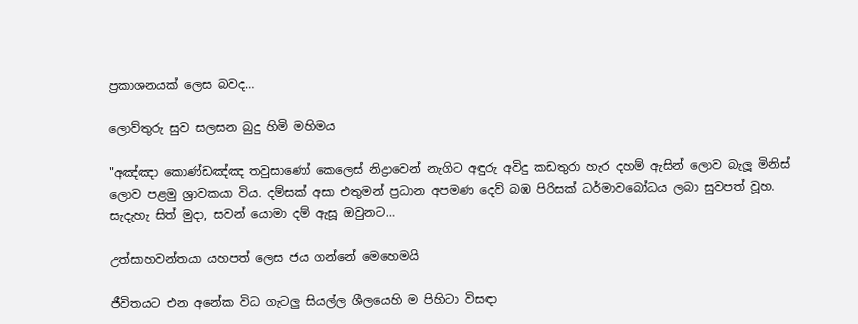ප්‍රකාශනයක් ලෙස බවද…

ලොව්තුරු සුව සලසන බුදු හිමි මහිමය

"අඤ්ඤා කොණ්ඩඤ්ඤ තවුසාණෝ කෙලෙස් නිද්‍රාවෙන් නැගිට අඳුරු අවිදු කඩතුරා හැර දහම් ඇසින් ලොව බැලූ මිනිස් ලොව පළමු ශ්‍රාවකයා විය. දම්සක් අසා එතුමන් ප්‍රධාන අපමණ දෙව් බඹ පිරිසක් ධර්මාවබෝධය ලබා සුවපත් වූහ. සැදැහැ සිත් මුදා, සවන් යොමා දම් ඇසූ ඔවුනට…

උත්සාහවන්තයා යහපත් ලෙස ජය ගන්නේ මෙහෙමයි

ජීවිතයට එන අනේක විධ ගැටලු සියල්ල ශීලයෙහි ම පිහිටා විසඳා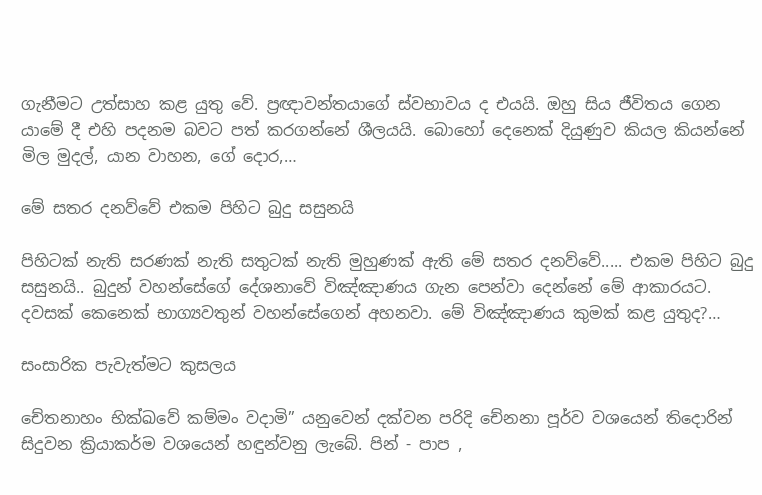ගැනීමට උත්සාහ කළ යුතු වේ. ප්‍රඥාවන්තයාගේ ස්වභාවය ද එයයි. ඔහු සිය ජීවිතය ගෙන යාමේ දී එහි පදනම බවට පත් කරගන්නේ ශීලයයි. බොහෝ දෙනෙක් දියුණුව කියල කියන්නේ මිල මුදල්, යාන වාහන, ගේ දොර,…

මේ සතර දනව්වේ එකම පිහිට බුදු සසුනයි

පිහිටක් නැති සරණක් නැති සතුටක් නැති මුහුණක් ඇති මේ සතර දනව්වේ..... එකම පිහිට බුදු සසුනයි.. බුදුන් වහන්සේගේ දේශනාවේ විඤ්ඤාණය ගැන පෙන්වා දෙන්නේ මේ ආකාරයට. දවසක් කෙනෙක් භාග්‍යවතුන් වහන්සේගෙන් අහනවා. මේ විඤ්ඤාණය කුමක් කළ යුතුද?…

සංසාරික පැවැත්මට කුසලය

චේතනාහං භික්ඛවේ කම්මං වදාමි” යනුවෙන් දක්වන පරිදි චේනනා පූර්ව වශයෙන් තිදොරින් සිදුවන ක්‍රියාකර්ම වශයෙන් හඳුන්වනු ලැබේ. පින් - පාප ,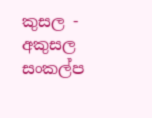කුසල - අකුසල සංකල්ප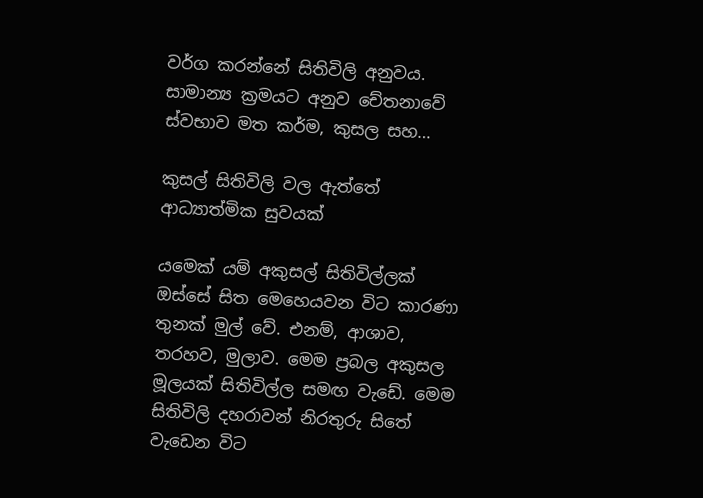වර්ග කරන්නේ සිතිවිලි අනුවය. සාමාන්‍ය ක්‍රමයට අනුව චේතනාවේ ස්වභාව මත කර්ම, කුසල සහ…

කුසල් සිතිවිලි වල ඇත්තේ ආධ්‍යාත්මික සුවයක්

යමෙක් යම් අකුසල් සිතිවිල්ලක් ඔස්සේ සිත මෙහෙයවන විට කාරණා තුනක් මුල් වේ. එනම්, ආශාව, තරහව, මුලාව. මෙම ප්‍රබල අකුසල මූලයක් සිතිවිල්ල සමඟ වැඩේ. මෙම සිතිවිලි දහරාවන් නිරතුරු සිතේ වැඩෙන විට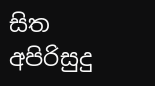සිත අපිරිසුදු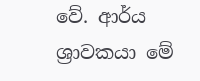වේ. ආර්ය ශ්‍රාවකයා මේ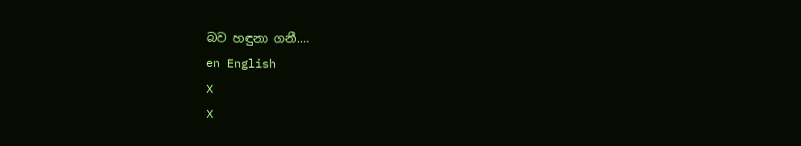බව හඳුනා ගනී.…
en English
X
X